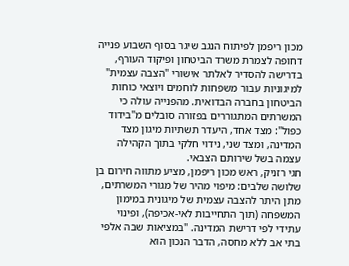מכון ריפמן לפיתוח הנגב שיגר בסוף השבוע פנייה דחופה לצמרת משרד הביטחון ופיקוד העורף, בדרישה להסדיר לאלתר אישורי "הצבה עצמית" למיגוניות עבור משפחות לוחמים ויוצאי כוחות הביטחון בחברה הבדואית. מהפנייה עולה כי המשרתים המתגוררים בפזורה סובלים מ"בידוד כפול": מצד אחד, היעדר תשתיות מיגון מצד המדינה, ומצד שני, נידוי חלקי בתוך הקהילה עצמה בשל שירותם הצבאי.
חגי רזניק, ראש מכון ריפמן, מציע מתווה חירום בן שלושה שלבים: מיפוי מהיר של מגורי המשרתים, מתן היתר להצבה עצמית של מיגונית במימון המשפחה (תוך התחייבות לאי-אכיפה), ופינוי עתידי לפי דרישת המדינה. "במציאות שבה אלפי בתי אב ללא מחסה, הדבר הנכון הוא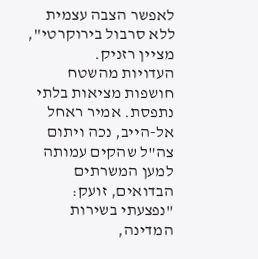לאפשר הצבה עצמית ללא סרבול בירוקרטי", מציין רזניק.
העדויות מהשטח חושפות מציאות בלתי נתפסת. אמיר ראחל אל-הייב, נכה ויתום צה"ל שהקים עמותה למען המשרתים הבדואים, זועק: "נפצעתי בשירות המדינה,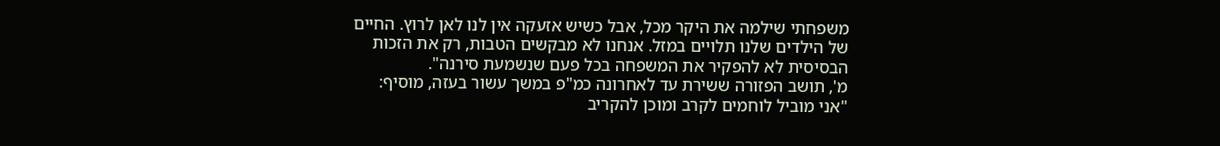משפחתי שילמה את היקר מכל, אבל כשיש אזעקה אין לנו לאן לרוץ. החיים של הילדים שלנו תלויים במזל. אנחנו לא מבקשים הטבות, רק את הזכות הבסיסית לא להפקיר את המשפחה בכל פעם שנשמעת סירנה".
מ', תושב הפזורה ששירת עד לאחרונה כמ"פ במשך עשור בעזה, מוסיף: "אני מוביל לוחמים לקרב ומוכן להקריב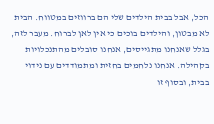הכל, אבל בבית הילדים שלי הם ברווזים במטווח. הבית לא מבטון, והילדים בוכים כי אין לאן לברוח. מעבר לזה, בגלל שאנחנו מתגייסים, אנחנו סובלים מהתנכלויות בקהילה. אנחנו נלחמים בחזית ומתמודדים עם נידוי בבית, ובסוף זו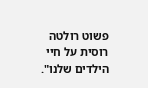פשוט רולטה רוסית על חיי הילדים שלנו".